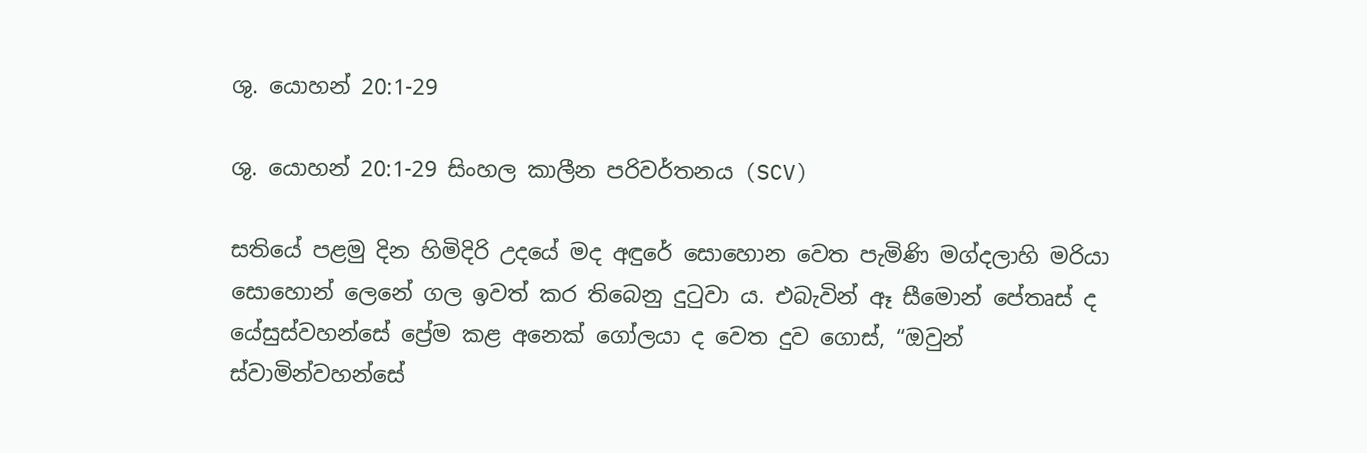ශු. යොහන් 20:1-29

ශු. යොහන් 20:1-29 සිංහල කාලීන පරිවර්තනය (SCV)

සතියේ පළමු දින හිමිදිරි උදයේ මද අඳුරේ සොහොන වෙත පැමිණි මග්දලාහි මරියා සොහොන් ලෙනේ ගල ඉවත් කර තිබෙනු දුටුවා ය. එබැවින් ඈ සීමොන් පේතෘස් ද යේසුස්වහන්සේ ප්‍රේම කළ අනෙක් ගෝලයා ද වෙත දුව ගොස්, “ඔවුන් ස්වාමින්වහන්සේ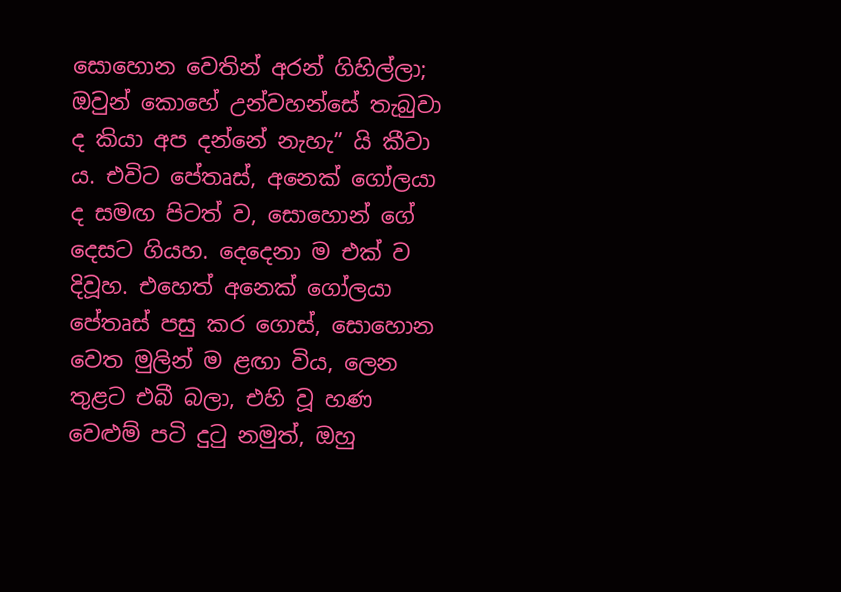සොහොන වෙතින් අරන් ගිහිල්ලා; ඔවුන් කොහේ උන්වහන්සේ තැබුවා ද කියා අප දන්නේ නැහැ” යි කීවා ය. එවිට පේතෘස්, අනෙක් ගෝලයා ද සමඟ පිටත් ව, සොහොන් ගේ දෙසට ගියහ. දෙදෙනා ම එක් ව දිවූහ. එහෙත් අනෙක් ගෝලයා පේතෘස් පසු කර ගොස්, සොහොන වෙත මුලින් ම ළඟා විය, ලෙන තුළට එබී බලා, එහි වූ හණ වෙළුම් පටි දුටු නමුත්, ඔහු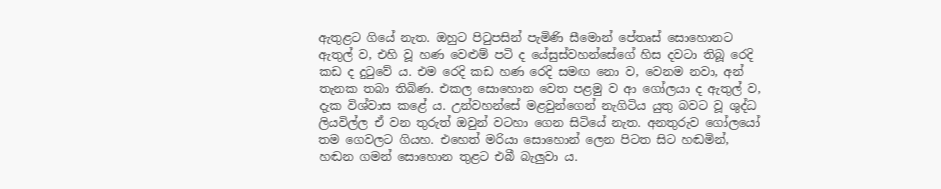ඇතුළට ගියේ නැත. ඔහුට පිටුපසින් පැමිණි සීමොන් පේතෘස් සොහොනට ඇතුල් ව, එහි වූ හණ වෙළුම් පටි ද යේසුස්වහන්සේගේ හිස දවටා තිබූ රෙදි කඩ ද දුටුවේ ය. එම රෙදි කඩ හණ රෙදි සමඟ නො ව, වෙනම නවා, අන් තැනක තබා තිබිණ. එකල සොහොන වෙත පළමු ව ආ ගෝලයා ද ඇතුල් ව, දැක විශ්වාස කළේ ය. උන්වහන්සේ මළවුන්ගෙන් නැගිටිය යුතු බවට වූ ශුද්ධ ලියවිල්ල ඒ වන තුරුත් ඔවුන් වටහා ගෙන සිටියේ නැත. අනතුරුව ගෝලයෝ තම ගෙවලට ගියහ. එහෙත් මරියා සොහොන් ලෙන පිටත සිට හඬමින්, හඬන ගමන් සොහොන තුළට එබී බැලුවා ය.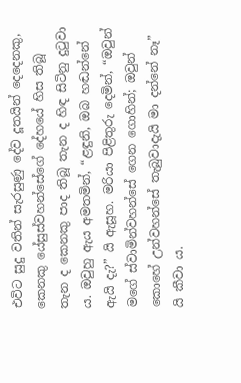එවිට සුදු වතින් සැරසුණු දේව දූතයින් දෙදෙනකු, කෙනකු යේසුස්වහන්සේගේ දේහයේ හිස තිබූ තැන ද කෙනකු පාද තිබූ තැන ද හිඳ සිටිනු දුටුවා ය. ඔවුහු ඇය අමතමින්, “ළඳුනි, ඔබ හඬන්නේ ඇයි දැ?” යි ඇසූහ. මරියා පිළිතුරු දෙමින්, “ඔවුන් මගේ ස්වාමින්වහන්සේ ගෙන ගොහින්; ඔවුන් කොහේ උන්වහන්සේ තැබුවාදැයි මා දන්නේ නෑ” යි කීවා ය.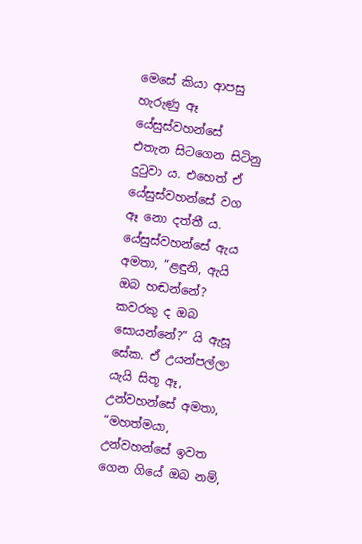මෙසේ කියා ආපසු හැරුණු ඈ යේසුස්වහන්සේ එතැන සිටගෙන සිටිනු දුටුවා ය. එහෙත් ඒ යේසුස්වහන්සේ වග ඈ නො දත්තී ය. යේසුස්වහන්සේ ඇය අමතා, “ළඳුනි, ඇයි ඔබ හඬන්නේ? කවරකු ද ඔබ සොයන්නේ?” යි ඇසූ සේක. ඒ උයන්පල්ලා යැයි සිතූ ඈ, උන්වහන්සේ අමතා, “මහත්මයා, උන්වහන්සේ ඉවත ගෙන ගියේ ඔබ නම්,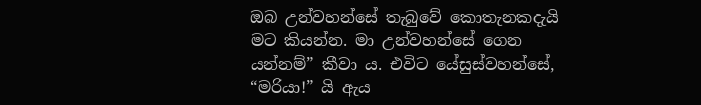ඔබ උන්වහන්සේ තැබුවේ කොතැනකදැයි මට කියන්න. මා උන්වහන්සේ ගෙන යන්නම්” කීවා ය. එවිට යේසුස්වහන්සේ, “මරියා!” යි ඇය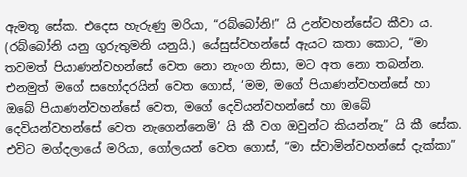ඇමතූ සේක. එදෙස හැරුණු මරියා, “රබ්බෝනි!” යි උන්වහන්සේට කීවා ය. (රබ්බෝනි යනු ගුරුතුමනි යනුයි.) යේසුස්වහන්සේ ඇයට කතා කොට, “මා තවමත් පියාණන්වහන්සේ වෙත නො නැංග නිසා, මට අත නො තබන්න. එනමුත් මගේ සහෝදරයින් වෙත ගොස්, ‘මම, මගේ පියාණන්වහන්සේ හා ඔබේ පියාණන්වහන්සේ වෙත, මගේ දෙවියන්වහන්සේ හා ඔබේ දෙවියන්වහන්සේ වෙත නැගෙන්නෙමි’ යි කී වග ඔවුන්ට කියන්නැ” යි කී සේක. එවිට මග්දලායේ මරියා, ගෝලයන් වෙත ගොස්, “මා ස්වාමින්වහන්සේ දැක්කා”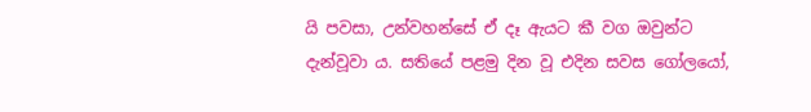යි පවසා, උන්වහන්සේ ඒ දෑ ඇයට කී වග ඔවුන්ට දැන්වූවා ය. සතියේ පළමු දින වූ එදින සවස ගෝලයෝ,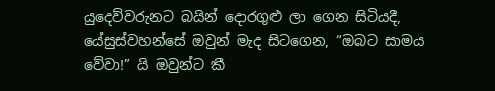යුදෙව්වරුනට බයින් දොරගුළු ලා ගෙන සිටියදී, යේසුස්වහන්සේ ඔවුන් මැද සිටගෙන, “ඔබට සාමය වේවා!” යි ඔවුන්ට කී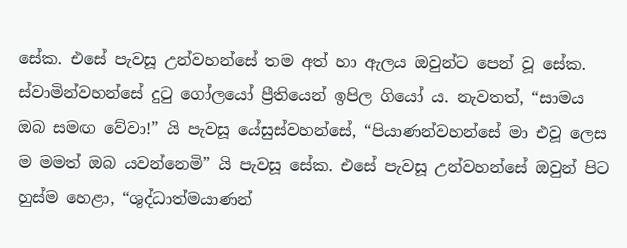සේක. එසේ පැවසූ උන්වහන්සේ තම අත් හා ඇලය ඔවුන්ට පෙන් වූ සේක. ස්වාමින්වහන්සේ දුටු ගෝලයෝ ප්‍රීතියෙන් ඉපිල ගියෝ ය. නැවතත්, “සාමය ඔබ සමඟ වේවා!” යි පැවසූ යේසුස්වහන්සේ, “පියාණන්වහන්සේ මා එවූ ලෙස ම මමත් ඔබ යවන්නෙමි” යි පැවසූ සේක. එසේ පැවසූ උන්වහන්සේ ඔවුන් පිට හුස්ම හෙළා, “ශුද්ධාත්මයාණන්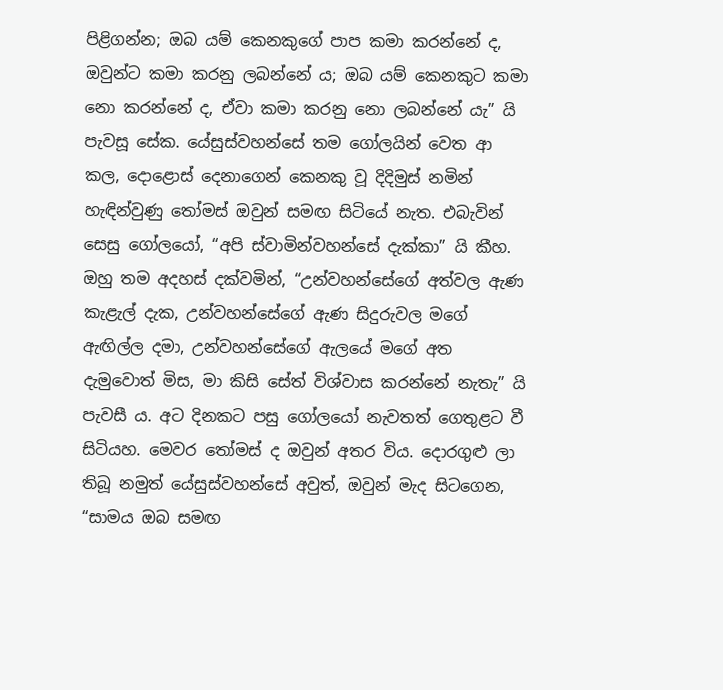පිළිගන්න; ඔබ යම් කෙනකුගේ පාප කමා කරන්නේ ද, ඔවුන්ට කමා කරනු ලබන්නේ ය; ඔබ යම් කෙනකුට කමා නො කරන්නේ ද, ඒවා කමා කරනු නො ලබන්නේ යැ” යි පැවසූ සේක. යේසුස්වහන්සේ තම ගෝලයින් වෙත ආ කල, දොළොස් දෙනාගෙන් කෙනකු වූ දිදිමුස් නමින් හැඳින්වුණු තෝමස් ඔවුන් සමඟ සිටියේ නැත. එබැවින් සෙසු ගෝලයෝ, “අපි ස්වාමින්වහන්සේ දැක්කා” යි කීහ. ඔහු තම අදහස් දක්වමින්, “උන්වහන්සේගේ අත්වල ඇණ කැළැල් දැක, උන්වහන්සේගේ ඇණ සිදුරුවල මගේ ඇඟිල්ල දමා, උන්වහන්සේගේ ඇලයේ මගේ අත දැමුවොත් මිස, මා කිසි සේත් විශ්වාස කරන්නේ නැතැ” යි පැවසී ය. අ‍ට දිනකට පසු ගෝලයෝ නැවතත් ගෙතුළට වී සිටියහ. මෙවර තෝමස් ද ඔවුන් අතර විය. දොරගුළු ලා තිබූ නමුත් යේසුස්වහන්සේ අවුත්, ඔවුන් මැද සිටගෙන, “සාමය ඔබ සමඟ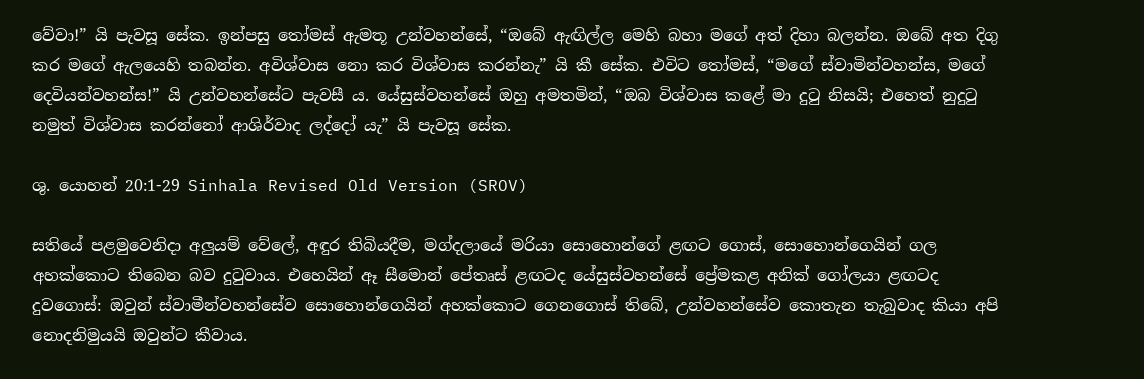වේවා!” යි පැවසූ සේක. ඉන්පසු තෝමස් ඇමතූ උන්වහන්සේ, “ඔබේ ඇඟිල්ල මෙහි බහා මගේ අත් දිහා බලන්න. ඔබේ අත දිගු කර මගේ ඇලයෙහි තබන්න. අවිශ්වාස නො කර විශ්වාස කරන්නැ” යි කී සේක. එවිට තෝමස්, “මගේ ස්වාමින්වහන්ස, මගේ දෙවියන්වහන්ස!” යි උන්වහන්සේට පැවසී ය. යේසුස්වහන්සේ ඔහු අමතමින්, “ඔබ විශ්වාස කළේ මා දුටු නිසයි; එහෙත් නුදුටු නමුත් විශ්වාස කරන්නෝ ආශිර්වාද ලද්දෝ යැ” යි පැවසූ සේක.

ශු. යොහන් 20:1-29 Sinhala Revised Old Version (SROV)

සතියේ පළමුවෙනිදා අලුයම් වේලේ, අඳුර තිබියදීම, මග්දලායේ මරියා සොහොන්ගේ ළඟට ගොස්, සොහොන්ගෙයින් ගල අහක්කොට තිබෙන බව දුටුවාය. එහෙයින් ඈ සීමොන් පේතෘස් ළඟටද යේසුස්වහන්සේ ප්‍රේමකළ අනික් ගෝලයා ළඟටද දුවගොස්: ඔවුන් ස්වාමීන්වහන්සේව සොහොන්ගෙයින් අහක්කොට ගෙනගොස් තිබේ, උන්වහන්සේව කොතැන තැබුවාද කියා අපි නොදනිමුයයි ඔවුන්ට කීවාය.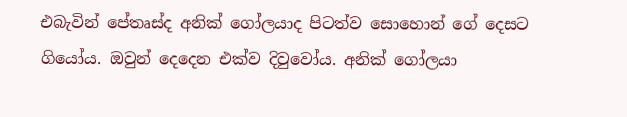එබැවින් පේතෘස්ද අනික් ගෝලයාද පිටත්ව සොහොන් ගේ දෙසට ගියෝය. ඔවුන් දෙදෙන එක්ව දිවුවෝය. අනික් ගෝලයා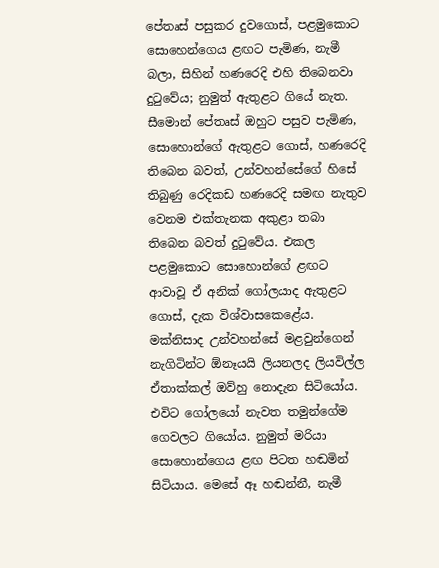පේතෘස් පසුකර දුවගොස්, පළමුකොට සොහෙන්ගෙය ළඟට පැමිණ, නැමී බලා, සිහින් හණරෙදි එහි තිබෙනවා දුටුවේය; නුමුත් ඇතුළට ගියේ නැත. සීමොන් පේතෘස් ඔහුට පසුව පැමිණ, සොහොන්ගේ ඇතුළට ගොස්, හණරෙදි තිබෙන බවත්, උන්වහන්සේගේ හිසේ තිබුණු රෙදිකඩ හණරෙදි සමඟ නැතුව වෙනම එක්තැනක අකුළා තබා තිබෙන බවත් දුටුවේය. එකල පළමුකොට සොහොන්ගේ ළඟට ආවාවූ ඒ අනික් ගෝලයාද ඇතුළට ගොස්, දැක විශ්වාසකෙළේය. මක්නිසාද උන්වහන්සේ මළවුන්ගෙන් නැගිටින්ට ඕනෑයයි ලියනලද ලියවිල්ල ඒතාක්කල් ඔව්හු නොදැන සිටියෝය. එවිට ගෝලයෝ නැවත තමුන්ගේම ගෙවලට ගියෝය. නුමුත් මරියා සොහොන්ගෙය ළඟ පිටත හඬමින් සිටියාය. මෙසේ ඈ හඬන්නී, නැමී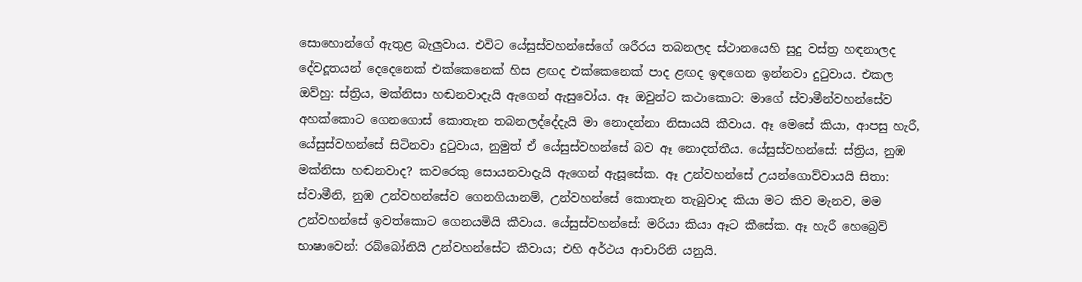සොහොන්ගේ ඇතුළ බැලුවාය. එවිට යේසුස්වහන්සේගේ ශරීරය තබනලද ස්ථානයෙහි සුදු වස්ත්‍ර හඳනාලද දේවදූතයන් දෙදෙනෙක් එක්කෙනෙක් හිස ළඟද එක්කෙනෙක් පාද ළඟද ඉඳගෙන ඉන්නවා දුටුවාය. එකල ඔව්හු: ස්ත්‍රිය, මක්නිසා හඬනවාදැයි ඇගෙන් ඇසුවෝය. ඈ ඔවුන්ට කථාකොට: මාගේ ස්වාමීන්වහන්සේව අහක්කොට ගෙනගොස් කොතැන තබනලද්දේදැයි මා නොදන්නා නිසායයි කීවාය. ඈ මෙසේ කියා, ආපසු හැරී, යේසුස්වහන්සේ සිටිනවා දුටුවාය, නුමුත් ඒ යේසුස්වහන්සේ බව ඈ නොදත්තීය. යේසුස්වහන්සේ: ස්ත්‍රිය, නුඹ මක්නිසා හඬනවාද? කවරෙකු සොයනවාදැයි ඇගෙන් ඇසූසේක. ඈ උන්වහන්සේ උයන්ගොව්වායයි සිතා: ස්වාමීනි, නුඹ උන්වහන්සේව ගෙනගියානම්, උන්වහන්සේ කොතැන තැබුවාද කියා මට කිව මැනව, මම උන්වහන්සේ ඉවත්කොට ගෙනයමියි කීවාය. යේසුස්වහන්සේ: මරියා කියා ඈට කීසේක. ඈ හැරී හෙබ්‍රෙව් භාෂාවෙන්: රබ්බෝනියි උන්වහන්සේට කීවාය; එහි අර්ථය ආචාරිනි යනුයි.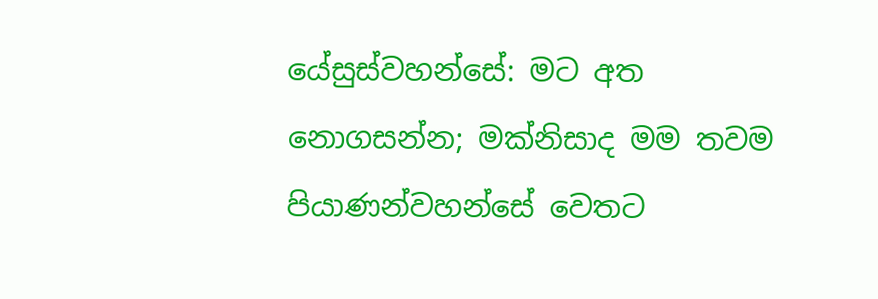යේසුස්වහන්සේ: මට අත නොගසන්න; මක්නිසාද මම තවම පියාණන්වහන්සේ වෙතට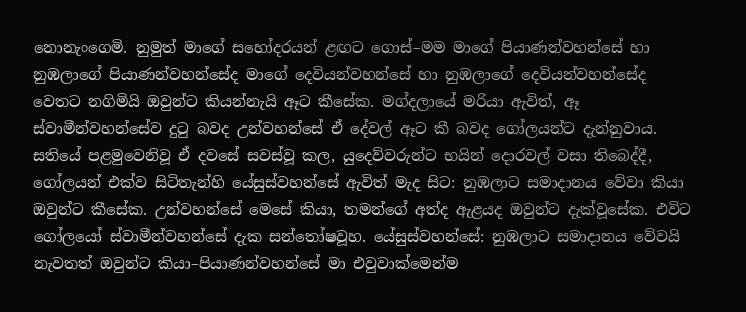නොනැංගෙමි. නුමුත් මාගේ සහෝදරයන් ළඟට ගොස්–මම මාගේ පියාණන්වහන්සේ හා නුඹලාගේ පියාණන්වහන්සේද මාගේ දෙවියන්වහන්සේ හා නුඹලාගේ දෙවියන්වහන්සේද වෙතට නගිමියි ඔවුන්ට කියන්නැයි ඈට කීසේක. මග්දලායේ මරියා ඇවිත්, ඈ ස්වාමීන්වහන්සේව දුටු බවද උන්වහන්සේ ඒ දේවල් ඈට කී බවද ගෝලයන්ට දැන්නුවාය. සතියේ පළමුවෙනිවූ ඒ දවසේ සවස්වූ කල, යුදෙව්වරුන්ට භයින් දොරවල් වසා තිබෙද්දී, ගෝලයන් එක්ව සිටිතැන්හි යේසුස්වහන්සේ ඇවිත් මැද සිට: නුඹලාට සමාදානය වේවා කියා ඔවුන්ට කීසේක. උන්වහන්සේ මෙසේ කියා, තමන්ගේ අත්ද ඇළයද ඔවුන්ට දැක්වූසේක. එවිට ගෝලයෝ ස්වාමීන්වහන්සේ දැක සන්තෝෂවූහ. යේසුස්වහන්සේ: නුඹලාට සමාදානය වේවයි නැවතත් ඔවුන්ට කියා–පියාණන්වහන්සේ මා එවුවාක්මෙන්ම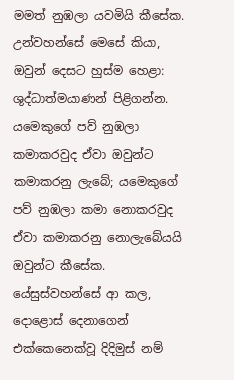මමත් නුඹලා යවමියි කීසේක. උන්වහන්සේ මෙසේ කියා, ඔවුන් දෙසට හුස්ම හෙළා: ශුද්ධාත්මයාණන් පිළිගන්න. යමෙකුගේ පව් නුඹලා කමාකරවුද ඒවා ඔවුන්ට කමාකරනු ලැබේ; යමෙකුගේ පව් නුඹලා කමා නොකරවුද ඒවා කමාකරනු නොලැබේයයි ඔවුන්ට කීසේක. යේසුස්වහන්සේ ආ කල, දොළොස් දෙනාගෙන් එක්කෙනෙක්වූ දිදිමුස් නම්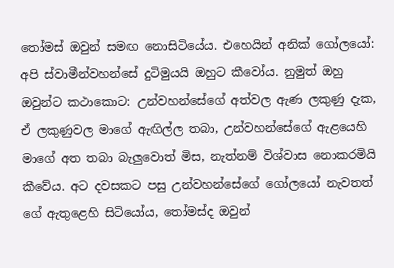තෝමස් ඔවුන් සමඟ නොසිටියේය. එහෙයින් අනික් ගෝලයෝ: අපි ස්වාමීන්වහන්සේ දුටිමුයයි ඔහුට කීවෝය. නුමුත් ඔහු ඔවුන්ට කථාකොට: උන්වහන්සේගේ අත්වල ඇණ ලකුණු දැක, ඒ ලකුණුවල මාගේ ඇඟිල්ල තබා, උන්වහන්සේගේ ඇළයෙහි මාගේ අත තබා බැලුවොත් මිස, නැත්නම් විශ්වාස නොකරමියි කීවේය. අට දවසකට පසු උන්වහන්සේගේ ගෝලයෝ නැවතත් ගේ ඇතුළෙහි සිටියෝය, තෝමස්ද ඔවුන්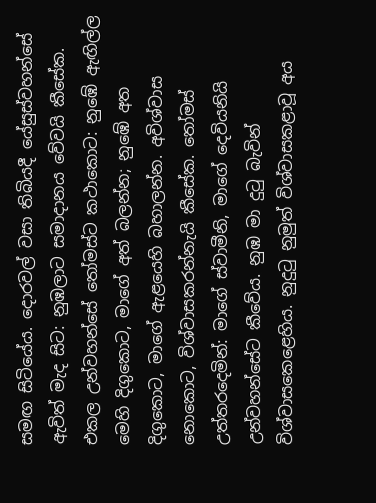සමඟ සිටියේය. දොරවල් වසා තිබියදී යේසුස්වහන්සේ ඇවිත් මැද සිට: නුඹලාට සමාදානය වේවයි කීසේක. එකල උන්වහන්සේ තෝමස්ට කථාකොට: නුඹේ ඇඟිල්ල මෙහි දිගුකොට, මාගේ අත් බලන්න; නුඹේ අත දිගුකොට, මාගේ ඇළයෙහි බහාලන්න. අවිශ්වාස නොකොට, විශ්වාසකරන්නැයි කීසේක. තෝමස් උත්තරදෙමින්: මාගේ ස්වාමීනි, මාගේ දෙවියනියි උන්වහන්සේට කීවේය. නුඹ මා දුටු බැවින් විශ්වාසකෙළෙහිය. නුදුටු නුමුත් විශ්වාසකළාවූ අය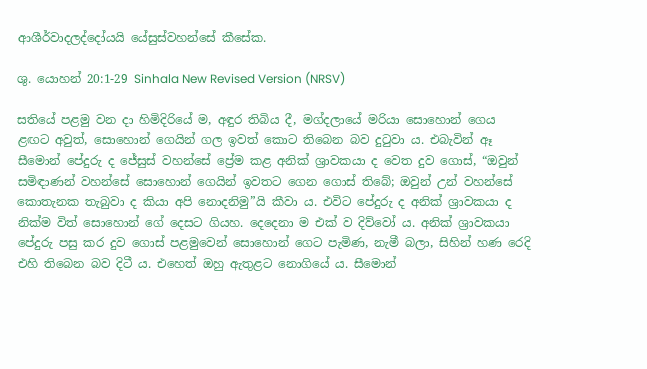ආශීර්වාදලද්දෝයයි යේසුස්වහන්සේ කීසේක.

ශු. යොහන් 20:1-29 Sinhala New Revised Version (NRSV)

සතියේ පළමු වන දා හිමිදිරියේ ම, අඳුර තිබිය දී, මග්දලායේ මරියා සොහොන් ගෙය ළඟට අවුත්, සොහොන් ගෙයින් ගල ඉවත් කොට තිබෙන බව දුටුවා ය. එබැවින් ඈ සීමොන් පේදුරු ද ජේසුස් වහන්සේ ප්‍රේම කළ අනික් ශ්‍රාවකයා ද වෙත දුව ගොස්, “ඔවුන් සමිඳාණන් වහන්සේ සොහොන් ගෙයින් ඉවතට ගෙන ගොස් තිබේ; ඔවුන් උන් වහන්සේ කොතැනක තැබුවා ද කියා අපි නොදනිමු”යි කීවා ය. එවිට පේදුරු ද අනික් ශ්‍රාවකයා ද නික්ම විත් සොහොන් ගේ දෙසට ගියහ. දෙදෙනා ම එක් ව දිව්වෝ ය. අනික් ශ්‍රාවකයා පේදුරු පසු කර දුව ගොස් පළමුවෙන් සොහොන් ගෙට පැමිණ, නැමී බලා, සිහින් හණ රෙදි එහි තිබෙන බව දිටී ය. එහෙත් ඔහු ඇතුළට නොගියේ ය. සීමොන්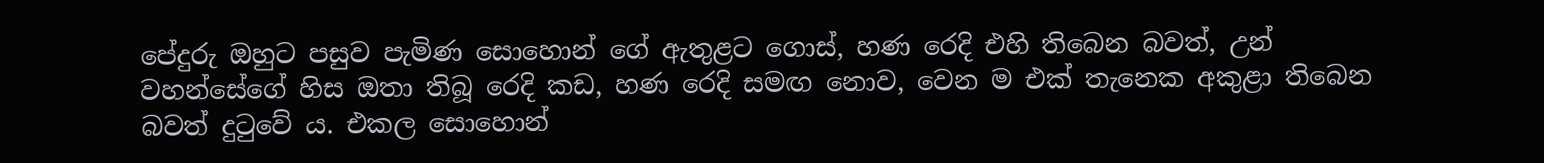පේදුරු ඔහුට පසුව පැමිණ සොහොන් ගේ ඇතුළට ගොස්, හණ රෙදි එහි තිබෙන බවත්, උන් වහන්සේගේ හිස ඔතා තිබූ රෙදි කඩ, හණ රෙදි සමඟ නොව, වෙන ම එක් තැනෙක අකුළා තිබෙන බවත් දුටුවේ ය. එකල සොහොන්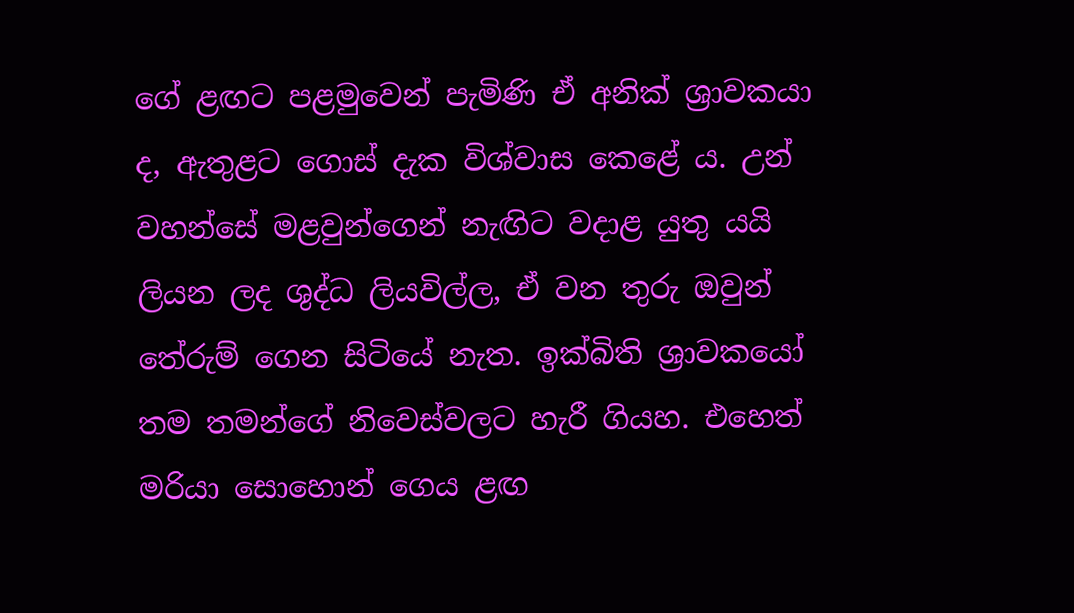ගේ ළඟට පළමුවෙන් පැමිණි ඒ අනික් ශ්‍රාවකයා ද, ඇතුළට ගොස් දැක විශ්වාස කෙළේ ය. උන් වහන්සේ මළවුන්ගෙන් නැඟිට වදාළ යුතු යයි ලියන ලද ශුද්ධ ලියවිල්ල, ඒ වන තුරු ඔවුන් තේරුම් ගෙන සිටියේ නැත. ඉක්බිති ශ්‍රාවකයෝ තම තමන්ගේ නිවෙස්වලට හැරී ගියහ. එහෙත් මරියා සොහොන් ගෙය ළඟ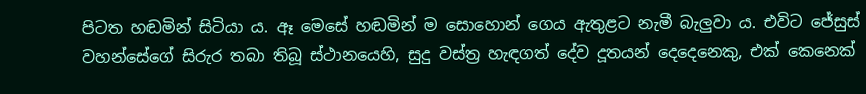පිටත හඬමින් සිටියා ය. ඈ මෙසේ හඬමින් ම සොහොන් ගෙය ඇතුළට නැමී බැලුවා ය. එවිට ජේසුස් වහන්සේගේ සිරුර තබා තිබූ ස්ථානයෙහි, සුදු වස්ත්‍ර හැඳගත් දේව දූතයන් දෙදෙනෙකු, එක් කෙනෙක්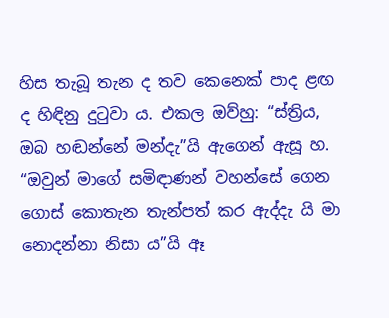හිස තැබූ තැන ද තව කෙනෙක් පාද ළඟ ද හිඳිනු දුටුවා ය. එකල ඔව්හු: “ස්ත්‍රිය, ඔබ හඬන්නේ මන්දැ”යි ඇගෙන් ඇසූ හ. “ඔවුන් මාගේ සමිඳාණන් වහන්සේ ගෙන ගොස් කොතැන තැන්පත් කර ඇද්දැ යි මා නොදන්නා නිසා ය”යි ඈ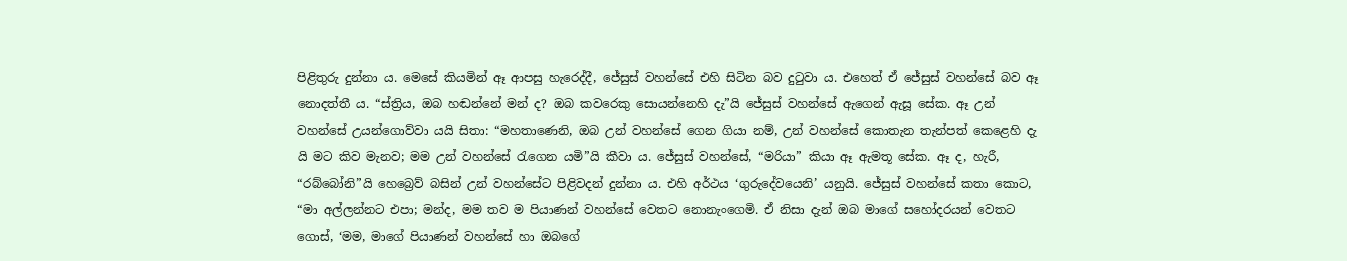පිළිතුරු දුන්නා ය. මෙසේ කියමින් ඈ ආපසු හැරෙද්දී, ජේසුස් වහන්සේ එහි සිටින බව දුටුවා ය. එහෙත් ඒ ජේසුස් වහන්සේ බව ඈ නොදත්තී ය. “ස්ත්‍රිය, ඔබ හඬන්නේ මන් ද? ඔබ කවරෙකු සොයන්නෙහි දැ”යි ජේසුස් වහන්සේ ඇගෙන් ඇසූ සේක. ඈ උන් වහන්සේ උයන්ගොව්වා යයි සිතා: “මහතාණෙනි, ඔබ උන් වහන්සේ ගෙන ගියා නම්, උන් වහන්සේ කොතැන තැන්පත් කෙළෙහි දැ යි මට කිව මැනව; මම උන් වහන්සේ රැගෙන යමි”යි කීවා ය. ජේසුස් වහන්සේ, “මරියා” කියා ඈ ඇමතූ සේක. ඈ ද, හැරී, “රබ්බෝනි”යි හෙබ්‍රෙව් බසින් උන් වහන්සේට පිළිවදන් දුන්නා ය. එහි අර්ථය ‘ගුරුදේවයෙනි’ යනුයි. ජේසුස් වහන්සේ කතා කොට, “මා අල්ලන්නට එපා; මන්ද, මම තව ම පියාණන් වහන්සේ වෙතට නොනැංගෙමි. ඒ නිසා දැන් ඔබ මාගේ සහෝදරයන් වෙතට ගොස්, ‘මම, මාගේ පියාණන් වහන්සේ හා ඔබගේ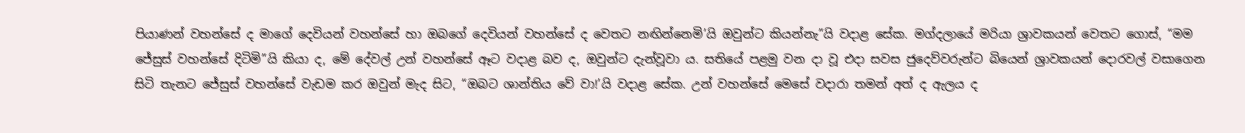පියාණන් වහන්සේ ද මාගේ දෙවියන් වහන්සේ හා ඔබගේ දෙවියන් වහන්සේ ද වෙතට නඟින්නෙමි’යි ඔවුන්ට කියන්නැ”යි වදාළ සේක. මග්දලායේ මරියා ශ්‍රාවකයන් වෙතට ගොස්, “මම ජේසුස් වහන්සේ දිටිමි”යි කියා ද, මේ දේවල් උන් වහන්සේ ඈට වදාළ බව ද, ඔවුන්ට දැන්වූවා ය. සතියේ පළමු වන දා වූ එදා සවස ජුදෙව්වරුන්ට බියෙන් ශ්‍රාවකයන් දොරවල් වසාගෙන සිටි තැනට ජේසුස් වහන්සේ වැඩම කර ඔවුන් මැද සිට, “ඔබට ශාන්තිය වේ වා!’යි වදාළ සේක. උන් වහන්සේ මෙසේ වදාරා තමන් අත් ද ඇලය ද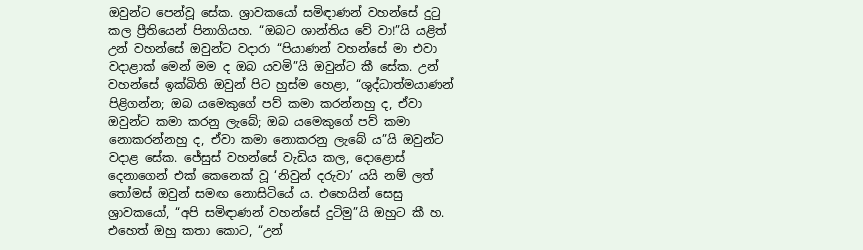ඔවුන්ට පෙන්වූ සේක. ශ්‍රාවකයෝ සමිඳාණන් වහන්සේ දුටු කල ප්‍රීතියෙන් පිනාගියහ. “ඔබට ශාන්තිය වේ වා!”යි යළිත් උන් වහන්සේ ඔවුන්ට වදාරා “පියාණන් වහන්සේ මා එවා වදාළාක් මෙන් මම ද ඔබ යවමි”යි ඔවුන්ට කී සේක. උන් වහන්සේ ඉක්බිති ඔවුන් පිට හුස්ම හෙළා, “ශුද්ධාත්මයාණන් පිළිගන්න; ඔබ යමෙකුගේ පව් කමා කරන්නහු ද, ඒවා ඔවුන්ට කමා කරනු ලැබේ; ඔබ යමෙකුගේ පව් කමා නොකරන්නහු ද, ඒවා කමා නොකරනු ලැබේ ය”යි ඔවුන්ට වදාළ සේක. ජේසුස් වහන්සේ වැඩිය කල, දොළොස් දෙනාගෙන් එක් කෙනෙක් වූ ‘නිවුන් දරුවා’ යයි නම් ලත් තෝමස් ඔවුන් සමඟ නොසිටියේ ය. එහෙයින් සෙසු ශ්‍රාවකයෝ, “අපි සමිඳාණන් වහන්සේ දුටිමු”යි ඔහුට කී හ. එහෙත් ඔහු කතා කොට, “උන්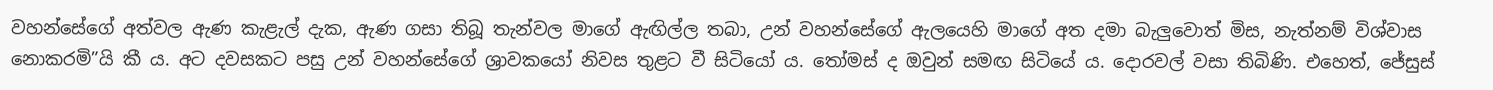වහන්සේගේ අත්වල ඇණ කැළැල් දැක, ඇණ ගසා තිබූ තැන්වල මාගේ ඇඟිල්ල තබා, උන් වහන්සේගේ ඇලයෙහි මාගේ අත දමා බැලුවොත් මිස, නැත්නම් විශ්වාස නොකරමි”යි කී ය. අට දවසකට පසු උන් වහන්සේගේ ශ්‍රාවකයෝ නිවස තුළට වී සිටියෝ ය. තෝමස් ද ඔවුන් සමඟ සිටියේ ය. දොරවල් වසා තිබිණි. එහෙත්, ජේසුස්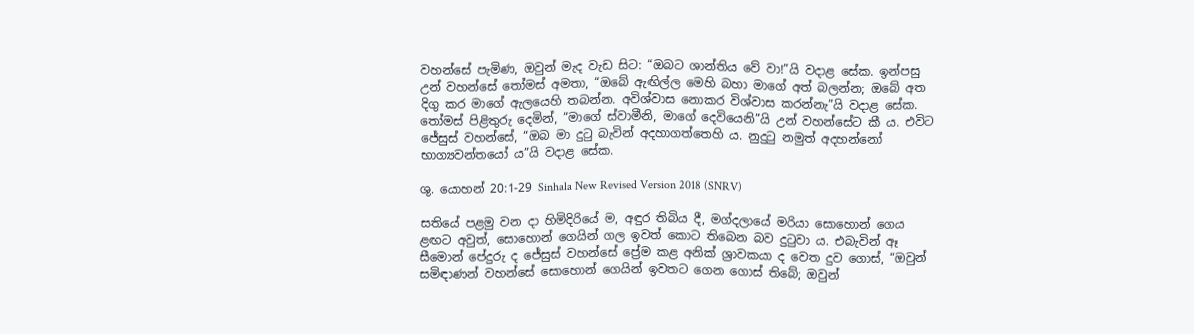වහන්සේ පැමිණ, ඔවුන් මැද වැඩ සිට: “ඔබට ශාන්තිය වේ වා!”යි වදාළ සේක. ඉන්පසු උන් වහන්සේ තෝමස් අමතා, “ඔබේ ඇඟිල්ල මෙහි බහා මාගේ අත් බලන්න; ඔබේ අත දිගු කර මාගේ ඇලයෙහි තබන්න. අවිශ්වාස නොකර විශ්වාස කරන්නැ”යි වදාළ සේක. තෝමස් පිළිතුරු දෙමින්, “මාගේ ස්වාමීනි, මාගේ දෙවියෙනි”යි උන් වහන්සේට කී ය. එවිට ජේසුස් වහන්සේ, “ඔබ මා දුටු බැවින් අදහාගත්තෙහි ය. නුදුටු නමුත් අදහන්නෝ භාග්‍යවන්තයෝ ය”යි වදාළ සේක.

ශු. යොහන් 20:1-29 Sinhala New Revised Version 2018 (SNRV)

සතියේ පළමු වන දා හිමිදිරියේ ම, අඳුර තිබිය දී, මග්දලායේ මරියා සොහොන් ගෙය ළඟට අවුත්, සොහොන් ගෙයින් ගල ඉවත් කොට තිබෙන බව දුටුවා ය. එබැවින් ඈ සීමොන් පේදුරු ද ජේසුස් වහන්සේ ප්‍රේම කළ අනික් ශ්‍රාවකයා ද වෙත දුව ගොස්, “ඔවුන් සමිඳාණන් වහන්සේ සොහොන් ගෙයින් ඉවතට ගෙන ගොස් තිබේ; ඔවුන්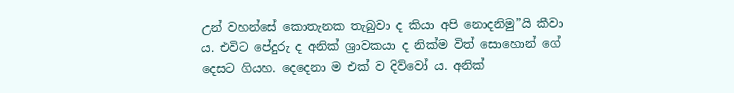උන් වහන්සේ කොතැනක තැබුවා ද කියා අපි නොදනිමු”යි කීවා ය. එවිට පේදුරු ද අනික් ශ්‍රාවකයා ද නික්ම විත් සොහොන් ගේ දෙසට ගියහ. දෙදෙනා ම එක් ව දිව්වෝ ය. අනික්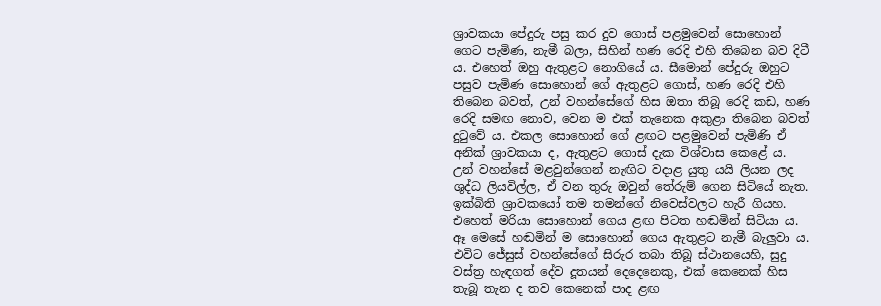ශ්‍රාවකයා පේදුරු පසු කර දුව ගොස් පළමුවෙන් සොහොන් ගෙට පැමිණ, නැමී බලා, සිහින් හණ රෙදි එහි තිබෙන බව දිටී ය. එහෙත් ඔහු ඇතුළට නොගියේ ය. සීමොන් පේදුරු ඔහුට පසුව පැමිණ සොහොන් ගේ ඇතුළට ගොස්, හණ රෙදි එහි තිබෙන බවත්, උන් වහන්සේගේ හිස ඔතා තිබූ රෙදි කඩ, හණ රෙදි සමඟ නොව, වෙන ම එක් තැනෙක අකුළා තිබෙන බවත් දුටුවේ ය. එකල සොහොන් ගේ ළඟට පළමුවෙන් පැමිණි ඒ අනික් ශ්‍රාවකයා ද, ඇතුළට ගොස් දැක විශ්වාස කෙළේ ය. උන් වහන්සේ මළවුන්ගෙන් නැඟිට වදාළ යුතු යයි ලියන ලද ශුද්ධ ලියවිල්ල, ඒ වන තුරු ඔවුන් තේරුම් ගෙන සිටියේ නැත. ඉක්බිති ශ්‍රාවකයෝ තම තමන්ගේ නිවෙස්වලට හැරී ගියහ. එහෙත් මරියා සොහොන් ගෙය ළඟ පිටත හඬමින් සිටියා ය. ඈ මෙසේ හඬමින් ම සොහොන් ගෙය ඇතුළට නැමී බැලුවා ය. එවිට ජේසුස් වහන්සේගේ සිරුර තබා තිබූ ස්ථානයෙහි, සුදු වස්ත්‍ර හැඳගත් දේව දූතයන් දෙදෙනෙකු, එක් කෙනෙක් හිස තැබූ තැන ද තව කෙනෙක් පාද ළඟ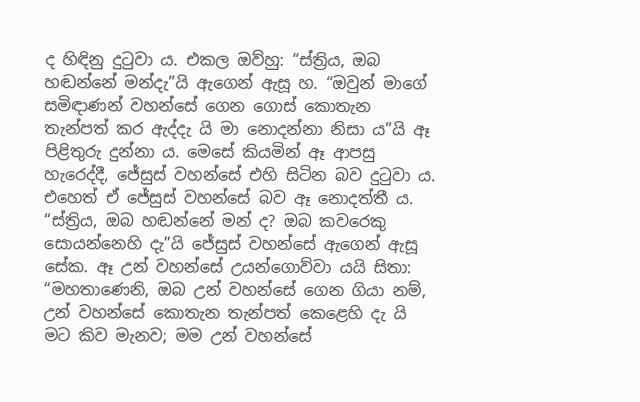ද හිඳිනු දුටුවා ය. එකල ඔව්හු: “ස්ත්‍රිය, ඔබ හඬන්නේ මන්දැ”යි ඇගෙන් ඇසූ හ. “ඔවුන් මාගේ සමිඳාණන් වහන්සේ ගෙන ගොස් කොතැන තැන්පත් කර ඇද්දැ යි මා නොදන්නා නිසා ය”යි ඈ පිළිතුරු දුන්නා ය. මෙසේ කියමින් ඈ ආපසු හැරෙද්දී, ජේසුස් වහන්සේ එහි සිටින බව දුටුවා ය. එහෙත් ඒ ජේසුස් වහන්සේ බව ඈ නොදත්තී ය. “ස්ත්‍රිය, ඔබ හඬන්නේ මන් ද? ඔබ කවරෙකු සොයන්නෙහි දැ”යි ජේසුස් වහන්සේ ඇගෙන් ඇසූ සේක. ඈ උන් වහන්සේ උයන්ගොව්වා යයි සිතා: “මහතාණෙනි, ඔබ උන් වහන්සේ ගෙන ගියා නම්, උන් වහන්සේ කොතැන තැන්පත් කෙළෙහි දැ යි මට කිව මැනව; මම උන් වහන්සේ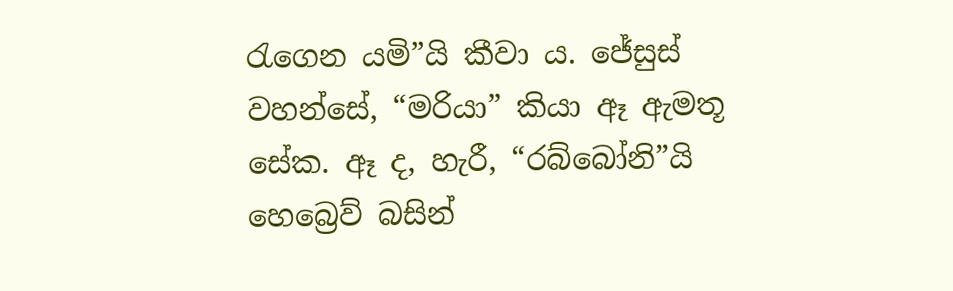රැගෙන යමි”යි කීවා ය. ජේසුස් වහන්සේ, “මරියා” කියා ඈ ඇමතූ සේක. ඈ ද, හැරී, “රබ්බෝනි”යි හෙබ්‍රෙව් බසින්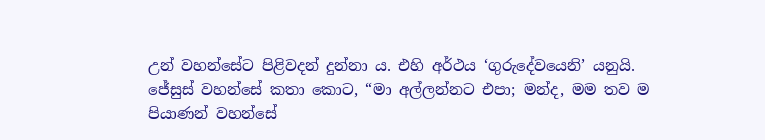උන් වහන්සේට පිළිවදන් දුන්නා ය. එහි අර්ථය ‘ගුරුදේවයෙනි’ යනුයි. ජේසුස් වහන්සේ කතා කොට, “මා අල්ලන්නට එපා; මන්ද, මම තව ම පියාණන් වහන්සේ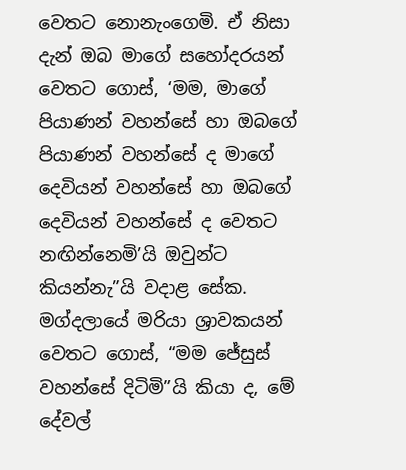වෙතට නොනැංගෙමි. ඒ නිසා දැන් ඔබ මාගේ සහෝදරයන් වෙතට ගොස්, ‘මම, මාගේ පියාණන් වහන්සේ හා ඔබගේ පියාණන් වහන්සේ ද මාගේ දෙවියන් වහන්සේ හා ඔබගේ දෙවියන් වහන්සේ ද වෙතට නඟින්නෙමි’යි ඔවුන්ට කියන්නැ”යි වදාළ සේක. මග්දලායේ මරියා ශ්‍රාවකයන් වෙතට ගොස්, “මම ජේසුස් වහන්සේ දිටිමි”යි කියා ද, මේ දේවල්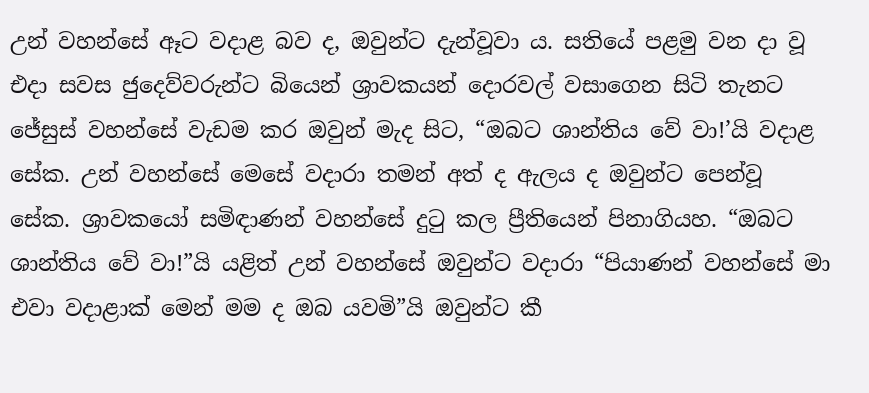උන් වහන්සේ ඈට වදාළ බව ද, ඔවුන්ට දැන්වූවා ය. සතියේ පළමු වන දා වූ එදා සවස ජුදෙව්වරුන්ට බියෙන් ශ්‍රාවකයන් දොරවල් වසාගෙන සිටි තැනට ජේසුස් වහන්සේ වැඩම කර ඔවුන් මැද සිට, “ඔබට ශාන්තිය වේ වා!’යි වදාළ සේක. උන් වහන්සේ මෙසේ වදාරා තමන් අත් ද ඇලය ද ඔවුන්ට පෙන්වූ සේක. ශ්‍රාවකයෝ සමිඳාණන් වහන්සේ දුටු කල ප්‍රීතියෙන් පිනාගියහ. “ඔබට ශාන්තිය වේ වා!”යි යළිත් උන් වහන්සේ ඔවුන්ට වදාරා “පියාණන් වහන්සේ මා එවා වදාළාක් මෙන් මම ද ඔබ යවමි”යි ඔවුන්ට කී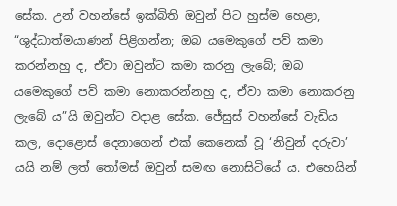සේක. උන් වහන්සේ ඉක්බිති ඔවුන් පිට හුස්ම හෙළා, “ශුද්ධාත්මයාණන් පිළිගන්න; ඔබ යමෙකුගේ පව් කමා කරන්නහු ද, ඒවා ඔවුන්ට කමා කරනු ලැබේ; ඔබ යමෙකුගේ පව් කමා නොකරන්නහු ද, ඒවා කමා නොකරනු ලැබේ ය”යි ඔවුන්ට වදාළ සේක. ජේසුස් වහන්සේ වැඩිය කල, දොළොස් දෙනාගෙන් එක් කෙනෙක් වූ ‘නිවුන් දරුවා’ යයි නම් ලත් තෝමස් ඔවුන් සමඟ නොසිටියේ ය. එහෙයින්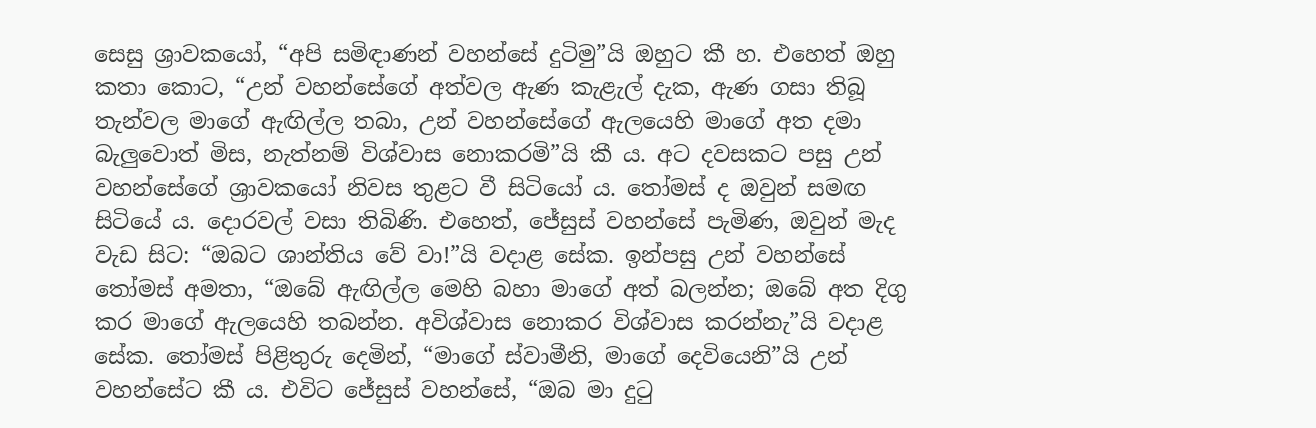සෙසු ශ්‍රාවකයෝ, “අපි සමිඳාණන් වහන්සේ දුටිමු”යි ඔහුට කී හ. එහෙත් ඔහු කතා කොට, “උන් වහන්සේගේ අත්වල ඇණ කැළැල් දැක, ඇණ ගසා තිබූ තැන්වල මාගේ ඇඟිල්ල තබා, උන් වහන්සේගේ ඇලයෙහි මාගේ අත දමා බැලුවොත් මිස, නැත්නම් විශ්වාස නොකරමි”යි කී ය. අට දවසකට පසු උන් වහන්සේගේ ශ්‍රාවකයෝ නිවස තුළට වී සිටියෝ ය. තෝමස් ද ඔවුන් සමඟ සිටියේ ය. දොරවල් වසා තිබිණි. එහෙත්, ජේසුස් වහන්සේ පැමිණ, ඔවුන් මැද වැඩ සිට: “ඔබට ශාන්තිය වේ වා!”යි වදාළ සේක. ඉන්පසු උන් වහන්සේ තෝමස් අමතා, “ඔබේ ඇඟිල්ල මෙහි බහා මාගේ අත් බලන්න; ඔබේ අත දිගු කර මාගේ ඇලයෙහි තබන්න. අවිශ්වාස නොකර විශ්වාස කරන්නැ”යි වදාළ සේක. තෝමස් පිළිතුරු දෙමින්, “මාගේ ස්වාමීනි, මාගේ දෙවියෙනි”යි උන් වහන්සේට කී ය. එවිට ජේසුස් වහන්සේ, “ඔබ මා දුටු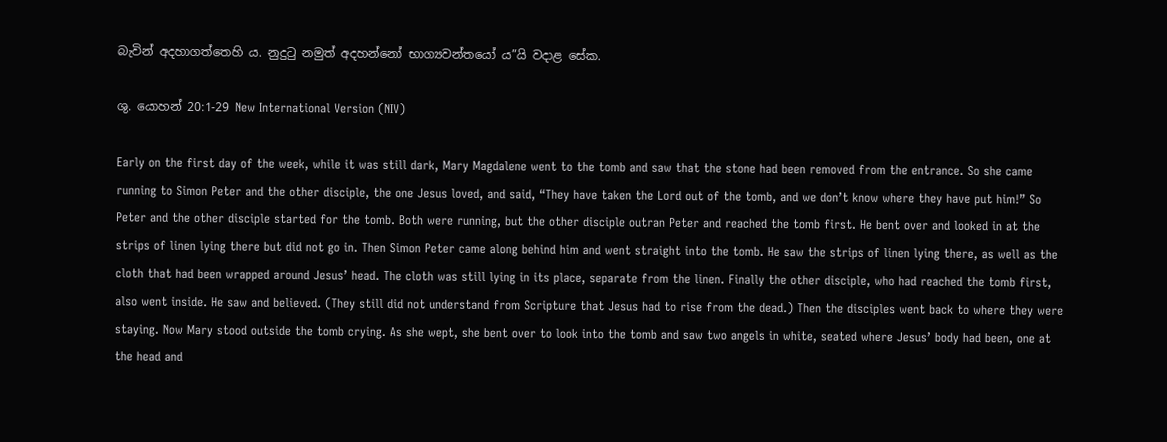බැවින් අදහාගත්තෙහි ය. නුදුටු නමුත් අදහන්නෝ භාග්‍යවන්තයෝ ය”යි වදාළ සේක.

ශු. යොහන් 20:1-29 New International Version (NIV)

Early on the first day of the week, while it was still dark, Mary Magdalene went to the tomb and saw that the stone had been removed from the entrance. So she came running to Simon Peter and the other disciple, the one Jesus loved, and said, “They have taken the Lord out of the tomb, and we don’t know where they have put him!” So Peter and the other disciple started for the tomb. Both were running, but the other disciple outran Peter and reached the tomb first. He bent over and looked in at the strips of linen lying there but did not go in. Then Simon Peter came along behind him and went straight into the tomb. He saw the strips of linen lying there, as well as the cloth that had been wrapped around Jesus’ head. The cloth was still lying in its place, separate from the linen. Finally the other disciple, who had reached the tomb first, also went inside. He saw and believed. (They still did not understand from Scripture that Jesus had to rise from the dead.) Then the disciples went back to where they were staying. Now Mary stood outside the tomb crying. As she wept, she bent over to look into the tomb and saw two angels in white, seated where Jesus’ body had been, one at the head and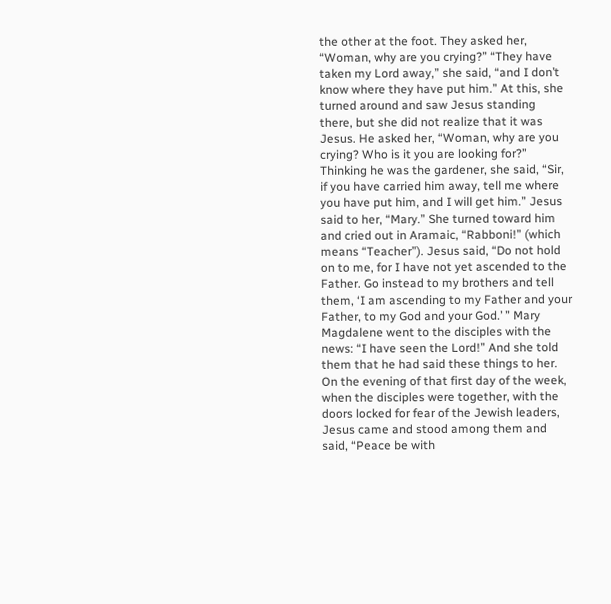the other at the foot. They asked her, “Woman, why are you crying?” “They have taken my Lord away,” she said, “and I don’t know where they have put him.” At this, she turned around and saw Jesus standing there, but she did not realize that it was Jesus. He asked her, “Woman, why are you crying? Who is it you are looking for?” Thinking he was the gardener, she said, “Sir, if you have carried him away, tell me where you have put him, and I will get him.” Jesus said to her, “Mary.” She turned toward him and cried out in Aramaic, “Rabboni!” (which means “Teacher”). Jesus said, “Do not hold on to me, for I have not yet ascended to the Father. Go instead to my brothers and tell them, ‘I am ascending to my Father and your Father, to my God and your God.’ ” Mary Magdalene went to the disciples with the news: “I have seen the Lord!” And she told them that he had said these things to her. On the evening of that first day of the week, when the disciples were together, with the doors locked for fear of the Jewish leaders, Jesus came and stood among them and said, “Peace be with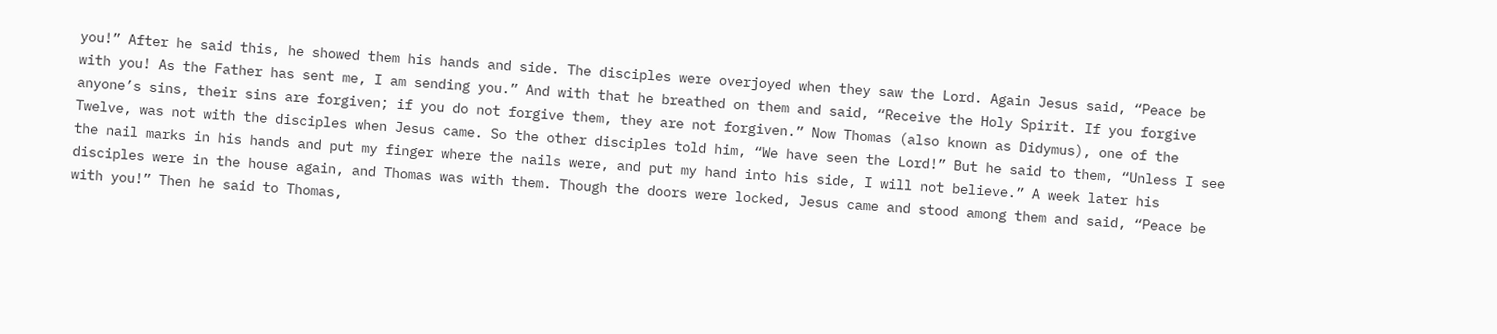you!” After he said this, he showed them his hands and side. The disciples were overjoyed when they saw the Lord. Again Jesus said, “Peace be with you! As the Father has sent me, I am sending you.” And with that he breathed on them and said, “Receive the Holy Spirit. If you forgive anyone’s sins, their sins are forgiven; if you do not forgive them, they are not forgiven.” Now Thomas (also known as Didymus), one of the Twelve, was not with the disciples when Jesus came. So the other disciples told him, “We have seen the Lord!” But he said to them, “Unless I see the nail marks in his hands and put my finger where the nails were, and put my hand into his side, I will not believe.” A week later his disciples were in the house again, and Thomas was with them. Though the doors were locked, Jesus came and stood among them and said, “Peace be with you!” Then he said to Thomas,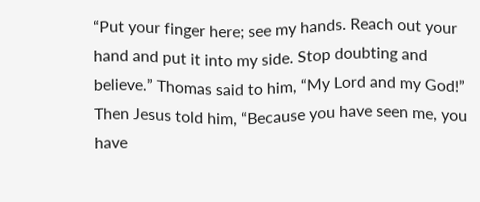“Put your finger here; see my hands. Reach out your hand and put it into my side. Stop doubting and believe.” Thomas said to him, “My Lord and my God!” Then Jesus told him, “Because you have seen me, you have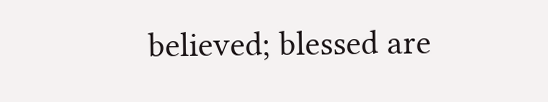believed; blessed are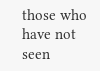those who have not seen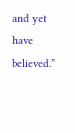and yet have believed.”